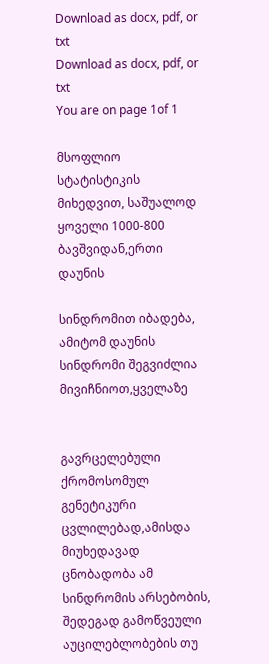Download as docx, pdf, or txt
Download as docx, pdf, or txt
You are on page 1of 1

მსოფლიო სტატისტიკის მიხედვით, საშუალოდ ყოველი 1000-800 ბავშვიდან,ერთი დაუნის

სინდრომით იბადება, ამიტომ დაუნის სინდრომი შეგვიძლია მივიჩნიოთ,ყველაზე


გავრცელებული ქრომოსომულ გენეტიკური ცვლილებად,ამისდა მიუხედავად ცნობადობა ამ
სინდრომის არსებობის, შედეგად გამოწვეული აუცილებლობების თუ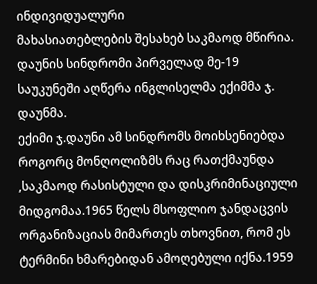ინდივიდუალური
მახასიათებლების შესახებ საკმაოდ მწირია.
დაუნის სინდრომი პირველად მე-19 საუკუნეში აღწერა ინგლისელმა ექიმმა ჯ. დაუნმა.
ექიმი ჯ.დაუნი ამ სინდრომს მოიხსენიებდა როგორც მონღოლიზმს რაც რათქმაუნდა
,საკმაოდ რასისტული და დისკრიმინაციული მიდგომაა.1965 წელს მსოფლიო ჯანდაცვის
ორგანიზაციას მიმართეს თხოვნით, რომ ეს ტერმინი ხმარებიდან ამოღებული იქნა.1959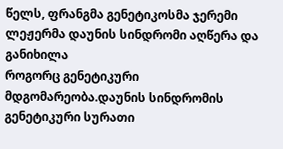წელს, ფრანგმა გენეტიკოსმა ჯერემი ლეჟერმა დაუნის სინდრომი აღწერა და განიხილა
როგორც გენეტიკური მდგომარეობა.დაუნის სინდრომის გენეტიკური სურათი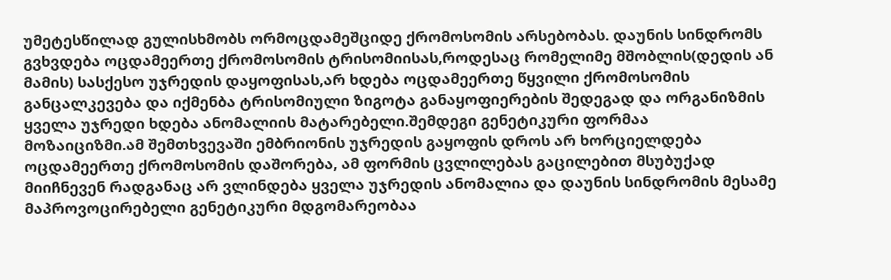უმეტესწილად გულისხმობს ორმოცდამეშციდე ქრომოსომის არსებობას. დაუნის სინდრომს
გვხვდება ოცდამეერთე ქრომოსომის ტრისომიისას,როდესაც რომელიმე მშობლის(დედის ან
მამის) სასქესო უჯრედის დაყოფისას,არ ხდება ოცდამეერთე წყვილი ქრომოსომის
განცალკევება და იქმენბა ტრისომიული ზიგოტა განაყოფიერების შედეგად და ორგანიზმის
ყველა უჯრედი ხდება ანომალიის მატარებელი.შემდეგი გენეტიკური ფორმაა
მოზაიციზმი.ამ შემთხვევაში ემბრიონის უჯრედის გაყოფის დროს არ ხორციელდება
ოცდამეერთე ქრომოსომის დაშორება, ამ ფორმის ცვლილებას გაცილებით მსუბუქად
მიიჩნევენ რადგანაც არ ვლინდება ყველა უჯრედის ანომალია და დაუნის სინდრომის მესამე
მაპროვოცირებელი გენეტიკური მდგომარეობაა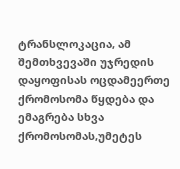ტრანსლოკაცია, ამ შემთხვევაში უჯრედის
დაყოფისას ოცდამეერთე ქრომოსომა წყდება და ემაგრება სხვა ქრომოსომას,უმეტეს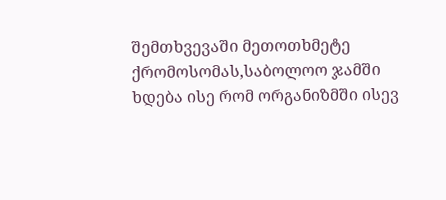შემთხვევაში მეთოთხმეტე ქრომოსომას,საბოლოო ჯამში ხდება ისე რომ ორგანიზმში ისევ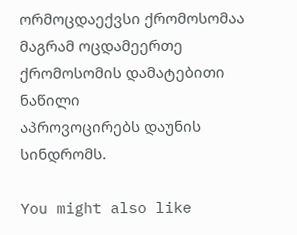ორმოცდაექვსი ქრომოსომაა მაგრამ ოცდამეერთე ქრომოსომის დამატებითი ნაწილი
აპროვოცირებს დაუნის სინდრომს.

You might also like